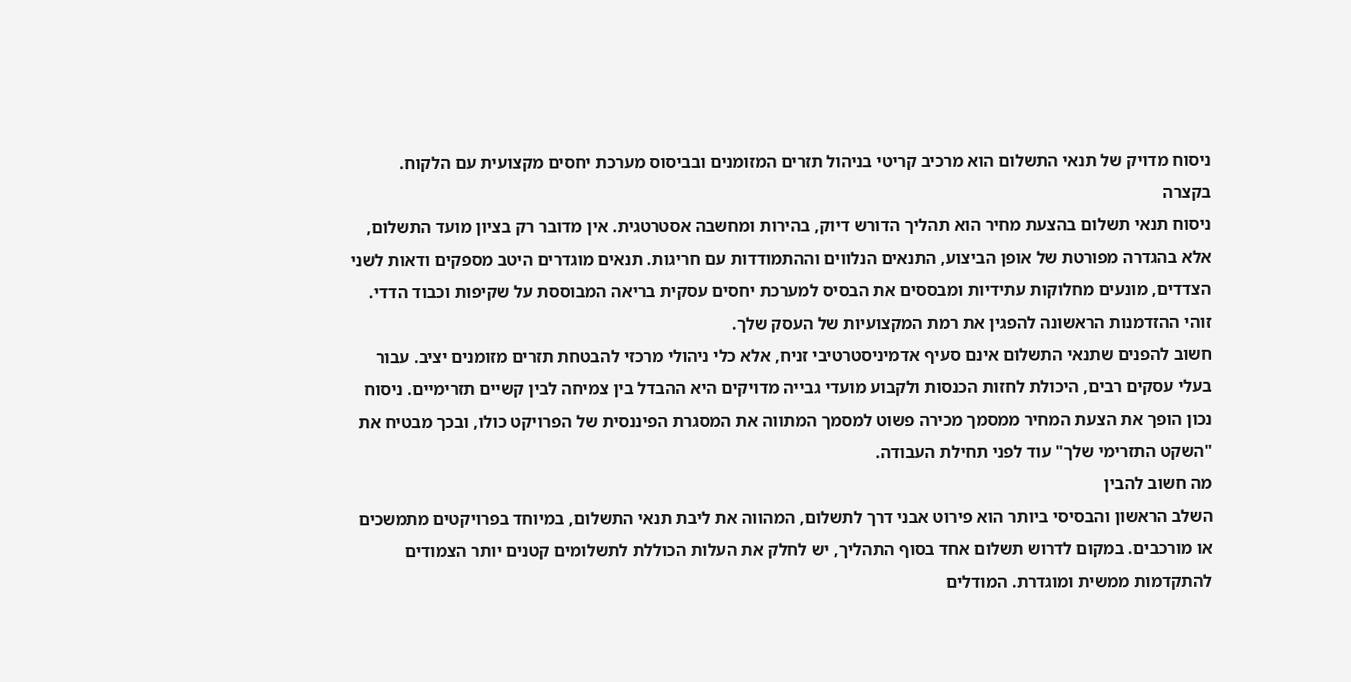ניסוח מדויק של תנאי התשלום הוא מרכיב קריטי בניהול תזרים המזומנים ובביסוס מערכת יחסים מקצועית עם הלקוח.
בקצרה
ניסוח תנאי תשלום בהצעת מחיר הוא תהליך הדורש דיוק, בהירות ומחשבה אסטרטגית. אין מדובר רק בציון מועד התשלום, אלא בהגדרה מפורטת של אופן הביצוע, התנאים הנלווים וההתמודדות עם חריגות. תנאים מוגדרים היטב מספקים ודאות לשני הצדדים, מונעים מחלוקות עתידיות ומבססים את הבסיס למערכת יחסים עסקית בריאה המבוססת על שקיפות וכבוד הדדי. זוהי ההזדמנות הראשונה להפגין את רמת המקצועיות של העסק שלך.
חשוב להפנים שתנאי התשלום אינם סעיף אדמיניסטרטיבי זניח, אלא כלי ניהולי מרכזי להבטחת תזרים מזומנים יציב. עבור בעלי עסקים רבים, היכולת לחזות הכנסות ולקבוע מועדי גבייה מדויקים היא ההבדל בין צמיחה לבין קשיים תזרימיים. ניסוח נכון הופך את הצעת המחיר ממסמך מכירה פשוט למסמך המתווה את המסגרת הפיננסית של הפרויקט כולו, ובכך מבטיח את "השקט התזרימי שלך" עוד לפני תחילת העבודה.
מה חשוב להבין
השלב הראשון והבסיסי ביותר הוא פירוט אבני דרך לתשלום, המהווה את ליבת תנאי התשלום, במיוחד בפרויקטים מתמשכים או מורכבים. במקום לדרוש תשלום אחד בסוף התהליך, יש לחלק את העלות הכוללת לתשלומים קטנים יותר הצמודים להתקדמות ממשית ומוגדרת. המודלים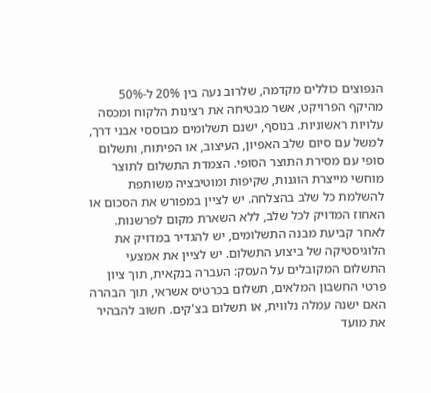הנפוצים כוללים מקדמה, שלרוב נעה בין 20% ל-50% מהיקף הפרויקט, אשר מבטיחה את רצינות הלקוח ומכסה עלויות ראשוניות. בנוסף, ישנם תשלומים מבוססי אבני דרך, למשל עם סיום שלב האפיון, העיצוב, או הפיתוח, ותשלום סופי עם מסירת התוצר הסופי. הצמדת התשלום לתוצר מוחשי מייצרת הוגנות, שקיפות ומוטיבציה משותפת להשלמת כל שלב בהצלחה. יש לציין במפורש את הסכום או האחוז המדויק לכל שלב, ללא השארת מקום לפרשנות.
לאחר קביעת מבנה התשלומים, יש להגדיר במדויק את הלוגיסטיקה של ביצוע התשלום. יש לציין את אמצעי התשלום המקובלים על העסק: העברה בנקאית, תוך ציון פרטי החשבון המלאים, תשלום בכרטיס אשראי, תוך הבהרה האם ישנה עמלה נלווית, או תשלום בצ'קים. חשוב להבהיר את מועד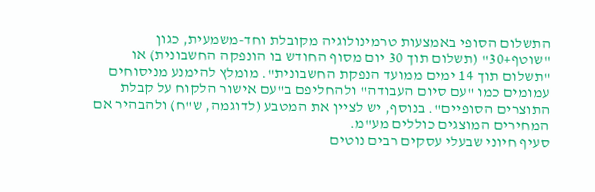התשלום הסופי באמצעות טרמינולוגיה מקובלת וחד-משמעית, כגון "שוטף+30" (תשלום תוך 30 יום מסוף החודש בו הונפקה החשבונית) או "תשלום תוך 14 ימים ממועד הנפקת החשבונית". מומלץ להימנע מניסוחים עמומים כמו "עם סיום העבודה" ולהחליפם ב"עם אישור הלקוח על קבלת התוצרים הסופיים". בנוסף, יש לציין את המטבע (לדוגמה, ש"ח) ולהבהיר אם המחירים המוצגים כוללים מע"מ.
סעיף חיוני שבעלי עסקים רבים נוטים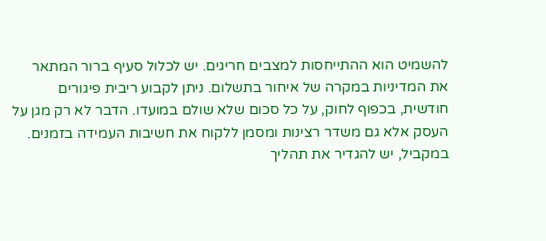להשמיט הוא ההתייחסות למצבים חריגים. יש לכלול סעיף ברור המתאר את המדיניות במקרה של איחור בתשלום. ניתן לקבוע ריבית פיגורים חודשית, בכפוף לחוק, על כל סכום שלא שולם במועדו. הדבר לא רק מגן על העסק אלא גם משדר רצינות ומסמן ללקוח את חשיבות העמידה בזמנים. במקביל, יש להגדיר את תהליך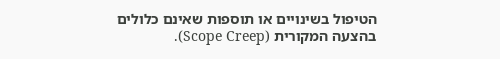הטיפול בשינויים או תוספות שאינם כלולים בהצעה המקורית (Scope Creep).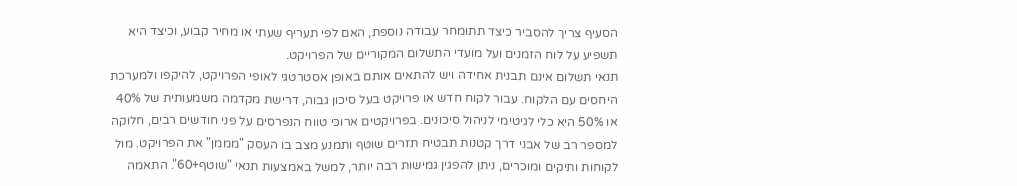הסעיף צריך להסביר כיצד תתומחר עבודה נוספת, האם לפי תעריף שעתי או מחיר קבוע, וכיצד היא תשפיע על לוח הזמנים ועל מועדי התשלום המקוריים של הפרויקט.
תנאי תשלום אינם תבנית אחידה ויש להתאים אותם באופן אסטרטגי לאופי הפרויקט, להיקפו ולמערכת היחסים עם הלקוח. עבור לקוח חדש או פרויקט בעל סיכון גבוה, דרישת מקדמה משמעותית של 40% או 50% היא כלי לגיטימי לניהול סיכונים. בפרויקטים ארוכי טווח הנפרסים על פני חודשים רבים, חלוקה למספר רב של אבני דרך קטנות תבטיח תזרים שוטף ותמנע מצב בו העסק "מממן" את הפרויקט. מול לקוחות ותיקים ומוכרים, ניתן להפגין גמישות רבה יותר, למשל באמצעות תנאי "שוטף+60". התאמה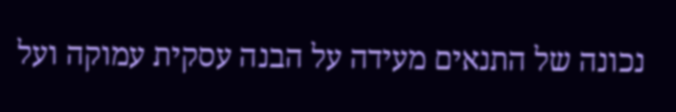נכונה של התנאים מעידה על הבנה עסקית עמוקה ועל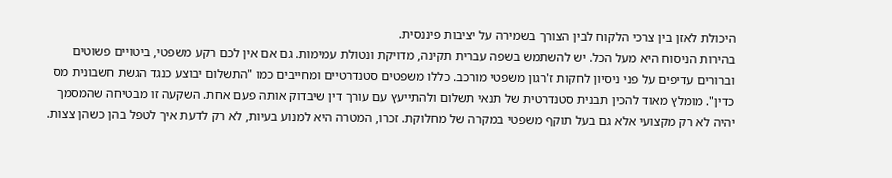היכולת לאזן בין צרכי הלקוח לבין הצורך בשמירה על יציבות פיננסית.
בהירות הניסוח היא מעל הכל. יש להשתמש בשפה עברית תקינה, מדויקת ונטולת עמימות. גם אם אין לכם רקע משפטי, ביטויים פשוטים וברורים עדיפים על פני ניסיון לחקות ז'רגון משפטי מורכב. כללו משפטים סטנדרטיים ומחייבים כמו "התשלום יבוצע כנגד הגשת חשבונית מס כדין". מומלץ מאוד להכין תבנית סטנדרטית של תנאי תשלום ולהתייעץ עם עורך דין שיבדוק אותה פעם אחת. השקעה זו מבטיחה שהמסמך יהיה לא רק מקצועי אלא גם בעל תוקף משפטי במקרה של מחלוקת. זכרו, המטרה היא למנוע בעיות, לא רק לדעת איך לטפל בהן כשהן צצות.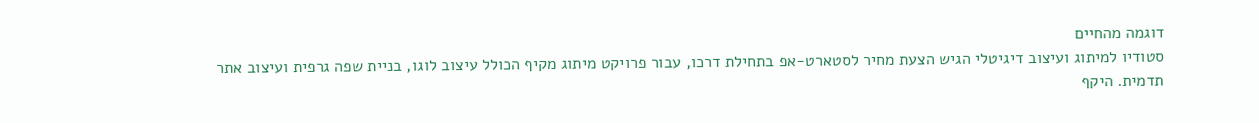דוגמה מהחיים
סטודיו למיתוג ועיצוב דיגיטלי הגיש הצעת מחיר לסטארט-אפ בתחילת דרכו, עבור פרויקט מיתוג מקיף הכולל עיצוב לוגו, בניית שפה גרפית ועיצוב אתר תדמית. היקף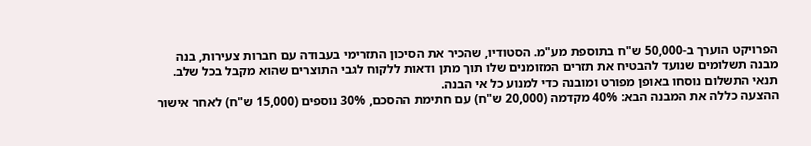הפרויקט הוערך ב-50,000 ש"ח בתוספת מע"מ. הסטודיו, שהכיר את הסיכון התזרימי בעבודה עם חברות צעירות, בנה מבנה תשלומים שנועד להבטיח את תזרים המזומנים שלו תוך מתן ודאות ללקוח לגבי התוצרים שהוא מקבל בכל שלב. תנאי התשלום נוסחו באופן מפורט ומובנה כדי למנוע כל אי הבנה.
ההצעה כללה את המבנה הבא: 40% מקדמה (20,000 ש"ח) עם חתימת ההסכם, 30% נוספים (15,000 ש"ח) לאחר אישור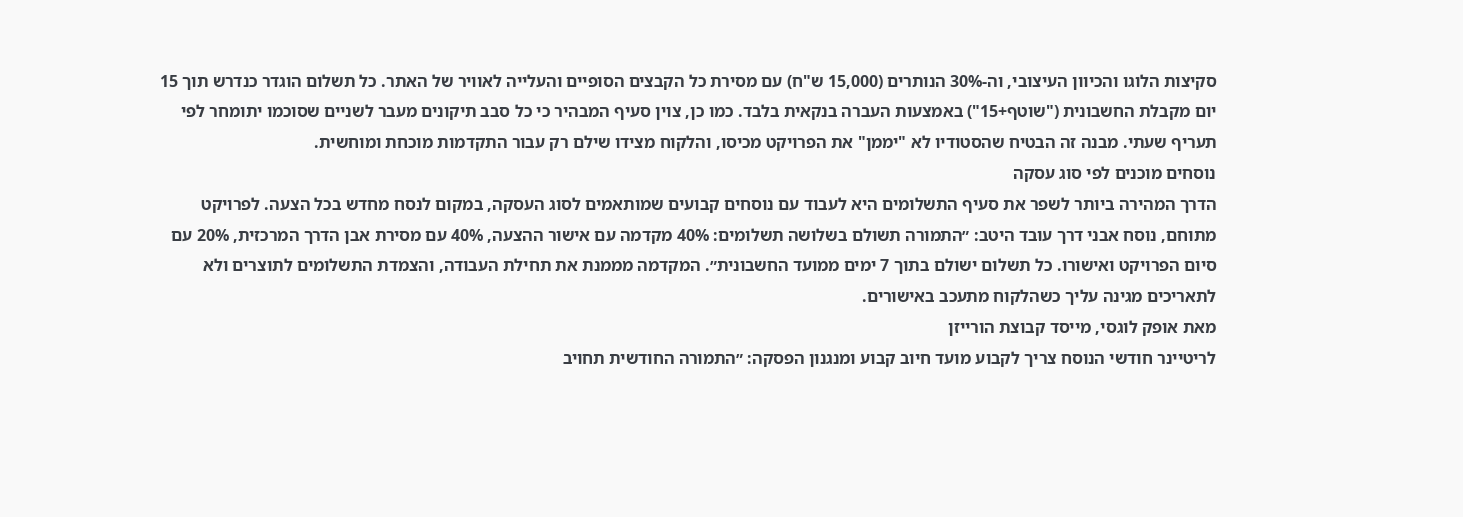סקיצות הלוגו והכיוון העיצובי, וה-30% הנותרים (15,000 ש"ח) עם מסירת כל הקבצים הסופיים והעלייה לאוויר של האתר. כל תשלום הוגדר כנדרש תוך 15 יום מקבלת החשבונית ("שוטף+15") באמצעות העברה בנקאית בלבד. כמו כן, צוין סעיף המבהיר כי כל סבב תיקונים מעבר לשניים שסוכמו יתומחר לפי תעריף שעתי. מבנה זה הבטיח שהסטודיו לא "יממן" את הפרויקט מכיסו, והלקוח מצידו שילם רק עבור התקדמות מוכחת ומוחשית.
נוסחים מוכנים לפי סוג עסקה
הדרך המהירה ביותר לשפר את סעיף התשלומים היא לעבוד עם נוסחים קבועים שמותאמים לסוג העסקה, במקום לנסח מחדש בכל הצעה. לפרויקט מתוחם, נוסח אבני דרך עובד היטב: ״התמורה תשולם בשלושה תשלומים: 40% מקדמה עם אישור ההצעה, 40% עם מסירת אבן הדרך המרכזית, 20% עם סיום הפרויקט ואישורו. כל תשלום ישולם בתוך 7 ימים ממועד החשבונית״. המקדמה מממנת את תחילת העבודה, והצמדת התשלומים לתוצרים ולא לתאריכים מגינה עליך כשהלקוח מתעכב באישורים.
מאת אופק לוגסי, מייסד קבוצת הורייזן
לריטיינר חודשי הנוסח צריך לקבוע מועד חיוב קבוע ומנגנון הפסקה: ״התמורה החודשית תחויב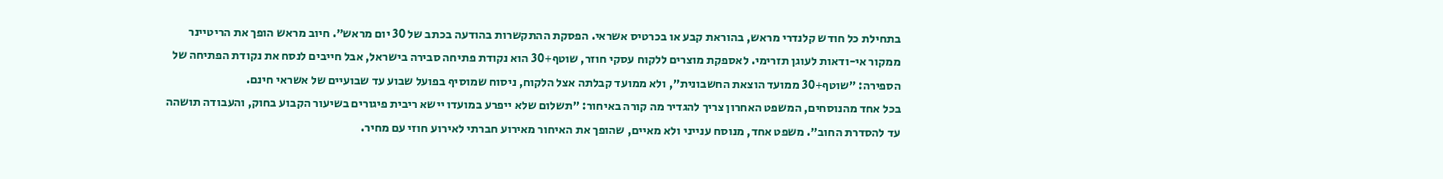בתחילת כל חודש קלנדרי מראש, בהוראת קבע או בכרטיס אשראי. הפסקת ההתקשרות בהודעה בכתב של 30 יום מראש״. חיוב מראש הופך את הריטיינר ממקור אי-ודאות לעוגן תזרימי. לאספקת מוצרים ללקוח עסקי חוזר, שוטף+30 הוא נקודת פתיחה סבירה בישראל, אבל חייבים לנסח את נקודת הפתיחה של הספירה: ״שוטף+30 ממועד הוצאת החשבונית״, ולא ממועד קבלתה אצל הלקוח, ניסוח שמוסיף בפועל שבוע עד שבועיים של אשראי חינם.
בכל אחד מהנוסחים, המשפט האחרון צריך להגדיר מה קורה באיחור: ״תשלום שלא ייפרע במועדו יישא ריבית פיגורים בשיעור הקבוע בחוק, והעבודה תושהה עד להסדרת החוב״. משפט אחד, מנוסח ענייני ולא מאיים, שהופך את האיחור מאירוע חברתי לאירוע חוזי עם מחיר.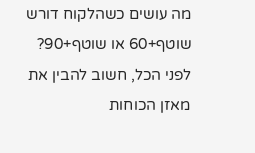מה עושים כשהלקוח דורש שוטף+60 או שוטף+90?
לפני הכל, חשוב להבין את מאזן הכוחות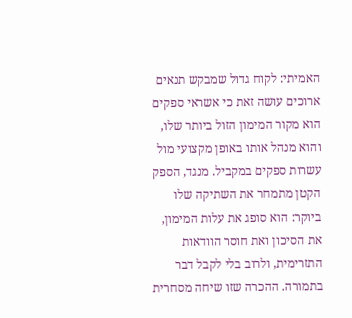האמיתי: לקוח גדול שמבקש תנאים ארוכים עושה זאת כי אשראי ספקים הוא מקור המימון הזול ביותר שלו, והוא מנהל אותו באופן מקצועי מול עשרות ספקים במקביל. מנגד, הספק הקטן מתמחר את השתיקה שלו ביוקר: הוא סופג את עלות המימון, את הסיכון ואת חוסר הוודאות התזרימית, ולרוב בלי לקבל דבר בתמורה. ההכרה שזו שיחה מסחרית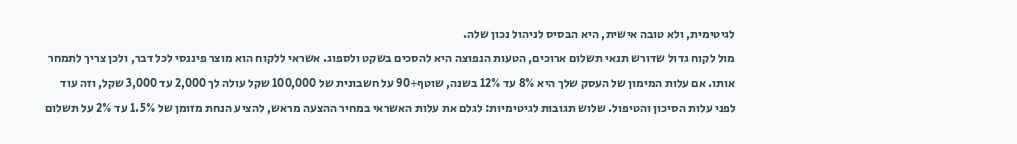לגיטימית, ולא טובה אישית, היא הבסיס לניהול נכון שלה.
מול לקוח גדול שדורש תנאי תשלום ארוכים, הטעות הנפוצה היא להסכים בשקט ולספוג. אשראי ללקוח הוא מוצר פיננסי לכל דבר, ולכן צריך לתמחר אותו. אם עלות המימון של העסק שלך היא 8% עד 12% בשנה, שוטף+90 על חשבונית של 100,000 שקל עולה לך 2,000 עד 3,000 שקל, וזה עוד לפני עלות הסיכון והטיפול. שלוש תגובות לגיטימיות: לגלם את עלות האשראי במחיר ההצעה מראש, להציע הנחת מזומן של 1.5% עד 2% על תשלום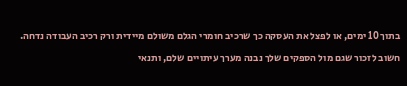בתוך 10 ימים, או לפצל את העסקה כך שרכיב חומרי הגלם משולם מיידית ורק רכיב העבודה נדחה. חשוב לזכור שגם מול הספקים שלך נבנה מערך עיתויים שלם, ותנאי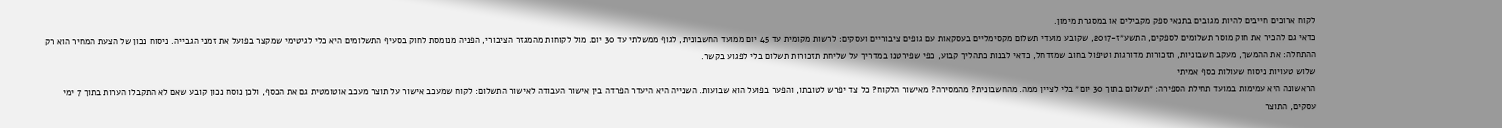לקוח ארוכים חייבים להיות מגובים בתנאי ספק מקבילים או במסגרת מימון.
כדאי גם להכיר את חוק מוסר תשלומים לספקים, התשע״ז-2017, שקובע מועדי תשלום מקסימליים בעסקאות עם גופים ציבוריים ועסקים: לרשות מקומית עד 45 יום ממועד החשבונית, לגוף ממשלתי עד 30 יום. מול לקוחות מהמגזר הציבורי, הפניה מנומסת לחוק בסעיף התשלומים היא כלי לגיטימי שמקצר בפועל את זמני הגבייה. ניסוח נכון של הצעת המחיר הוא רק ההתחלה: את ההמשך, מעקב חשבוניות, תזכורות מדורגות וטיפול בחוב שמזדחל, כדאי לבנות כתהליך קבוע, כפי שפירטנו במדריך על שליחת תזכורות תשלום בלי לפגוע בקשר.
שלוש טעויות ניסוח שעולות כסף אמיתי
הראשונה היא עמימות במועד תחילת הספירה: ״תשלום בתוך 30 יום״ בלי לציין ממה. מהחשבונית? מהמסירה? מאישור הלקוח? כל צד יפרש לטובתו, והפער בפועל הוא שבועות. השנייה היא היעדר הפרדה בין אישור העבודה לאישור התשלום: לקוח שמעכב אישור על תוצר מעכב אוטומטית גם את הכסף, ולכן נוסח נכון קובע שאם לא התקבלו הערות בתוך 7 ימי עסקים, התוצר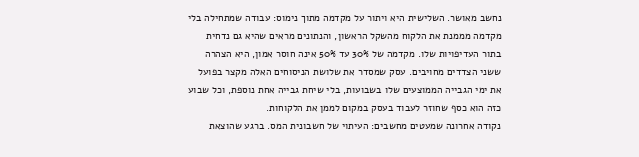נחשב מאושר. השלישית היא ויתור על מקדמה מתוך נימוס: עבודה שמתחילה בלי מקדמה מממנת את הלקוח מהשקל הראשון, והנתונים מראים שהיא גם נדחית בתור העדיפויות שלו. מקדמה של 30% עד 50% אינה חוסר אמון, היא הצהרה ששני הצדדים מחויבים. עסק שמסדר את שלושת הניסוחים האלה מקצר בפועל את ימי הגבייה הממוצעים שלו בשבועות, בלי שיחת גבייה אחת נוספת, וכל שבוע כזה הוא כסף שחוזר לעבוד בעסק במקום לממן את הלקוחות.
נקודה אחרונה שמעטים מחשבים: העיתוי של חשבונית המס. ברגע שהוצאת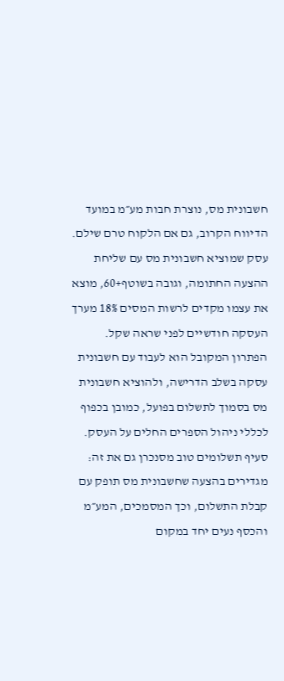חשבונית מס, נוצרת חבות מע״מ במועד הדיווח הקרוב, גם אם הלקוח טרם שילם. עסק שמוציא חשבונית מס עם שליחת ההצעה החתומה, וגובה בשוטף+60, מוצא את עצמו מקדים לרשות המסים 18% מערך העסקה חודשיים לפני שראה שקל. הפתרון המקובל הוא לעבוד עם חשבונית עסקה בשלב הדרישה, ולהוציא חשבונית מס בסמוך לתשלום בפועל, כמובן בכפוף לכללי ניהול הספרים החלים על העסק. סעיף תשלומים טוב מסנכרן גם את זה: מגדירים בהצעה שחשבונית מס תופק עם קבלת התשלום, וכך המסמכים, המע״מ והכסף נעים יחד במקום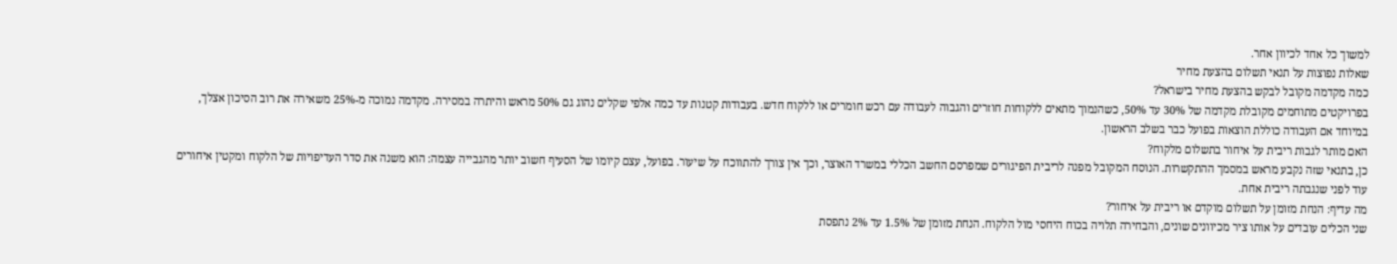למשוך כל אחד לכיוון אחר.
שאלות נפוצות על תנאי תשלום בהצעת מחיר
כמה מקדמה מקובל לבקש בהצעת מחיר בישראל?
בפרויקטים מתוחמים מקובלת מקדמה של 30% עד 50%, כשהנמוך מתאים ללקוחות חוזרים והגבוה לעבודה עם רכש חומרים או ללקוח חדש. בעבודות קטנות עד כמה אלפי שקלים נהוג גם 50% מראש והיתרה במסירה. מקדמה נמוכה מ-25% משאירה את רוב הסיכון אצלך, במיוחד אם העבודה כוללת הוצאות בפועל כבר בשלב הראשון.
האם מותר לגבות ריבית על איחור בתשלום מלקוח?
כן, בתנאי שזה נקבע מראש במסמך ההתקשרות. הנוסח המקובל מפנה לריבית הפיגורים שמפרסם החשב הכללי במשרד האוצר, וכך אין צורך להתווכח על שיעור. בפועל, עצם קיומו של הסעיף חשוב יותר מהגבייה עצמה: הוא משנה את סדר העדיפויות של הלקוח ומקטין איחורים עוד לפני שנגבתה ריבית אחת.
מה עדיף: הנחת מזומן על תשלום מוקדם או ריבית על איחור?
שני הכלים עובדים על אותו ציר מכיוונים שונים, והבחירה תלויה בכוח היחסי מול הלקוח. הנחת מזומן של 1.5% עד 2% נתפסת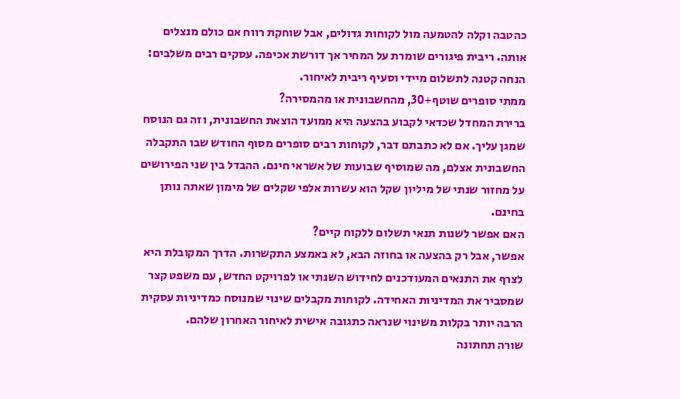כהטבה וקלה להטמעה מול לקוחות גדולים, אבל שוחקת רווח אם כולם מנצלים אותה. ריבית פיגורים שומרת על המחיר אך דורשת אכיפה. עסקים רבים משלבים: הנחה קטנה לתשלום מיידי וסעיף ריבית לאיחור.
ממתי סופרים שוטף+30, מהחשבונית או מהמסירה?
ברירת המחדל שכדאי לקבוע בהצעה היא ממועד הוצאת החשבונית, וזה גם הנוסח שמגן עליך. אם לא כתבתם דבר, לקוחות רבים סופרים מסוף החודש שבו התקבלה החשבונית אצלם, מה שמוסיף שבועות של אשראי חינם. ההבדל בין שני הפירושים על מחזור שנתי של מיליון שקל הוא עשרות אלפי שקלים של מימון שאתה נותן בחינם.
האם אפשר לשנות תנאי תשלום ללקוח קיים?
אפשר, אבל רק בהצעה או בחוזה הבא, לא באמצע התקשרות. הדרך המקובלת היא לצרף את התנאים המעודכנים לחידוש השנתי או לפרויקט החדש, עם משפט קצר שמסביר את המדיניות האחידה. לקוחות מקבלים שינוי שמנוסח כמדיניות עסקית הרבה יותר בקלות משינוי שנראה כתגובה אישית לאיחור האחרון שלהם.
שורה תחתונה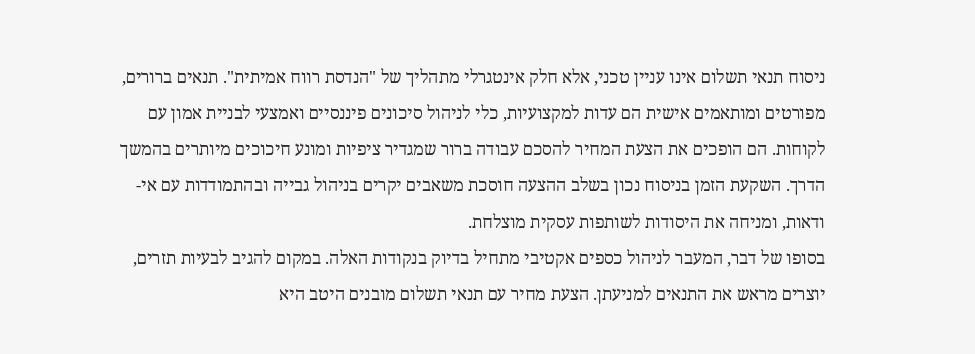ניסוח תנאי תשלום אינו עניין טכני, אלא חלק אינטגרלי מתהליך של "הנדסת רווח אמיתית". תנאים ברורים, מפורטים ומותאמים אישית הם עדות למקצועיות, כלי לניהול סיכונים פיננסיים ואמצעי לבניית אמון עם לקוחות. הם הופכים את הצעת המחיר להסכם עבודה ברור שמגדיר ציפיות ומונע חיכוכים מיותרים בהמשך הדרך. השקעת הזמן בניסוח נכון בשלב ההצעה חוסכת משאבים יקרים בניהול גבייה ובהתמודדות עם אי-ודאות, ומניחה את היסודות לשותפות עסקית מוצלחת.
בסופו של דבר, המעבר לניהול כספים אקטיבי מתחיל בדיוק בנקודות האלה. במקום להגיב לבעיות תזרים, יוצרים מראש את התנאים למניעתן. הצעת מחיר עם תנאי תשלום מובנים היטב היא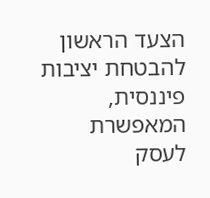הצעד הראשון להבטחת יציבות פיננסית, המאפשרת לעסק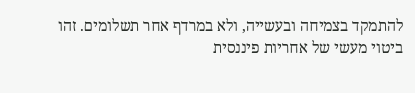להתמקד בצמיחה ובעשייה, ולא במרדף אחר תשלומים. זהו ביטוי מעשי של אחריות פיננסית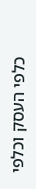כלפי העסק וכלפי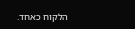הלקוח כאחד.